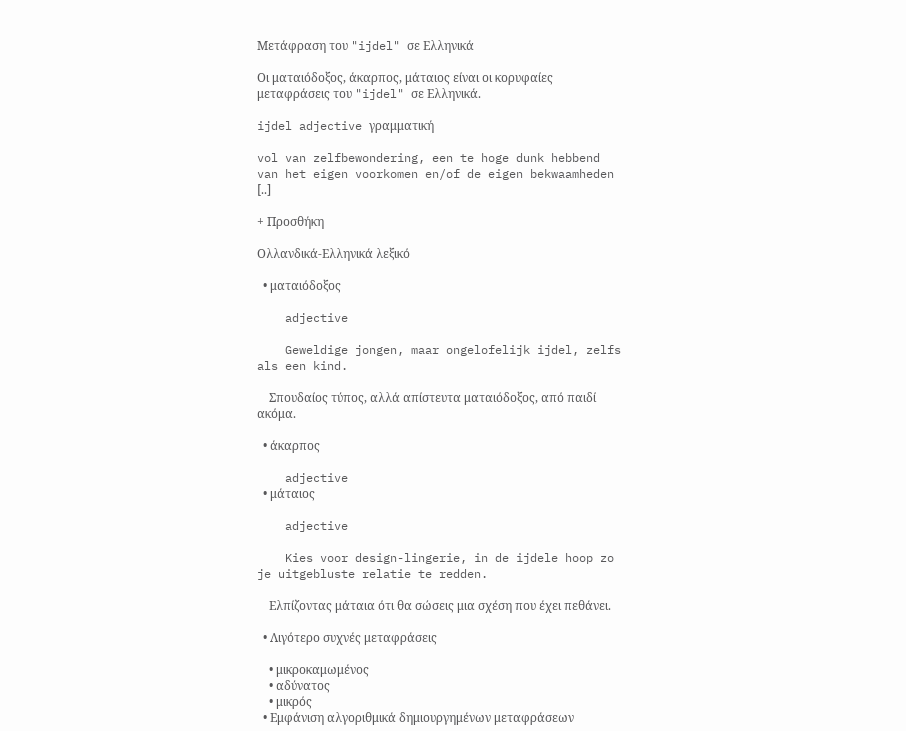Μετάφραση του "ijdel" σε Ελληνικά

Οι ματαιόδοξος, άκαρπος, μάταιος είναι οι κορυφαίες μεταφράσεις του "ijdel" σε Ελληνικά.

ijdel adjective γραμματική

vol van zelfbewondering, een te hoge dunk hebbend van het eigen voorkomen en/of de eigen bekwaamheden [..]

+ Προσθήκη

Ολλανδικά-Ελληνικά λεξικό

  • ματαιόδοξος

    adjective

    Geweldige jongen, maar ongelofelijk ijdel, zelfs als een kind.

    Σπουδαίος τύπος, αλλά απίστευτα ματαιόδοξος, από παιδί ακόμα.

  • άκαρπος

    adjective
  • μάταιος

    adjective

    Kies voor design-lingerie, in de ijdele hoop zo je uitgebluste relatie te redden.

    Ελπίζοντας μάταια ότι θα σώσεις μια σχέση που έχει πεθάνει.

  • Λιγότερο συχνές μεταφράσεις

    • μικροκαμωμένος
    • αδύνατος
    • μικρός
  • Εμφάνιση αλγοριθμικά δημιουργημένων μεταφράσεων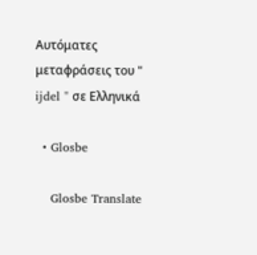Αυτόματες μεταφράσεις του " ijdel " σε Ελληνικά

  • Glosbe

    Glosbe Translate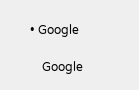• Google

    Google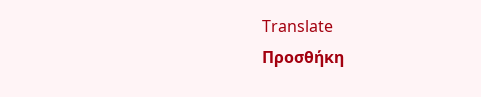Translate
Προσθήκη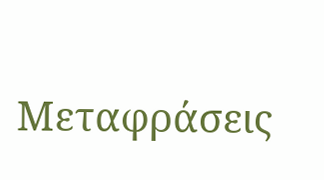Μεταφράσεις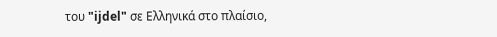του "ijdel" σε Ελληνικά στο πλαίσιο,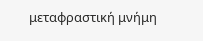μεταφραστική μνήμη